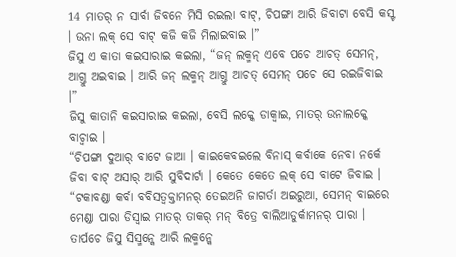14 ମାତର୍ ନ ସାର୍ବା ଜିବନେ ମିସି ରଇଲା ବାଟ୍, ଚିପଙ୍ଗା ଆରି ଜିବାଟା ବେସି କସ୍ଟ । ଉନା ଲକ୍ ସେ ବାଟ୍ କଜି କଜି ମିଲାଇବାଇ ।”
ଜିସୁ ଏ କାତା କଇସାରାଇ କଇଲା, “ଜନ୍ ଲକ୍ମନ୍ ଏବେ ପଚେ ଆଚତ୍ ସେମନ୍, ଆଗ୍ତୁ ଅଇବାଇ । ଆରି ଜନ୍ ଲକ୍ମନ୍ ଆଗ୍ତୁ ଆଚତ୍ ସେମନ୍ ପଚେ ସେ ରଇଜିବାଇ ।”
ଜିସୁ କାତାନି କଇସାରାଇ କଇଲା, ବେସି ଲକ୍କେ ଡାକ୍ବାଇ, ମାତର୍ ଉନାଲକ୍କେ ବାଚ୍ବାଇ ।
“ଚିପଙ୍ଗା ଦୁଆର୍ ବାଟେ ଜାଆ । କାଇକେବଇଲେ ବିନାସ୍ କର୍ବାକେ ନେବା ନର୍କେ ଜିବା ବାଟ୍ ଅସାର୍ ଆରି ସୁବିଦାର୍ଟା । କେତେ କେତେ ଲକ୍ ସେ ବାଟେ ଜିବାଇ ।
“ଟକାବଣ୍ଡା କର୍ବା ବବିସତ୍ବକ୍ତାମନର୍ ତେଇଅନି ଜାଗର୍ତା ଅଇରୁଆ, ସେମନ୍ ବାଇରେ ମେଣ୍ଡା ପାରା ଡିସ୍ବାଇ ମାତର୍ ତାକର୍ ମନ୍ ବିତ୍ରେ ବାଲିଆଡୁର୍କାମନର୍ ପାରା ।
ତାର୍ପଚେ ଜିସୁ ସିସ୍ମନ୍କେ ଆରି ଲକ୍ମନ୍କେ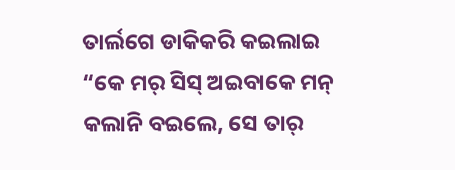ତାର୍ଲଗେ ଡାକିକରି କଇଲାଇ “କେ ମର୍ ସିସ୍ ଅଇବାକେ ମନ୍ କଲାନି ବଇଲେ, ସେ ତାର୍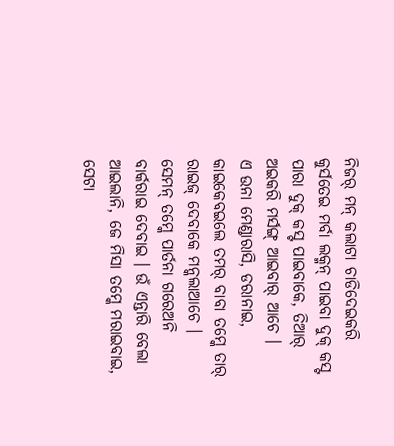ନିଜର୍ ମନ୍ କଲାଟା ଚାଡିଦେଇକରି କୁର୍ସତେଇ ମର୍ବା ଲକ୍ମନ୍ ପାଇବା ଦୁକ୍ କସ୍ଟ ପାରା ଦୁକ୍ କସ୍ଟ ପାଇବାକେ, ତିଆର୍ ଅଇକରି ମର୍ସଙ୍ଗ୍ ଆଇବାର୍ ଆଚେ ।
ଏ ଉନା ମେଣ୍ଡାରାସି, ଡରାନାଇ, କାଇକେବଇଲେ ତମର୍ ବାବା ତମ୍କେ ତାର୍ ରାଇଜ୍ ଦେବାକେ ମନ୍କଲାଆଚେ ।
ସେମନ୍ ତମ୍କେ ପାର୍ତନା ଗରେଅନି ବାର୍କରାଇ ଦେବାଇ । ଉଁ ଏନ୍ତାରି ବେଲା ଆଇଲାନି, ଜେ ମିସା ତମ୍କେ ମରାଇବାଇ, ସେଟା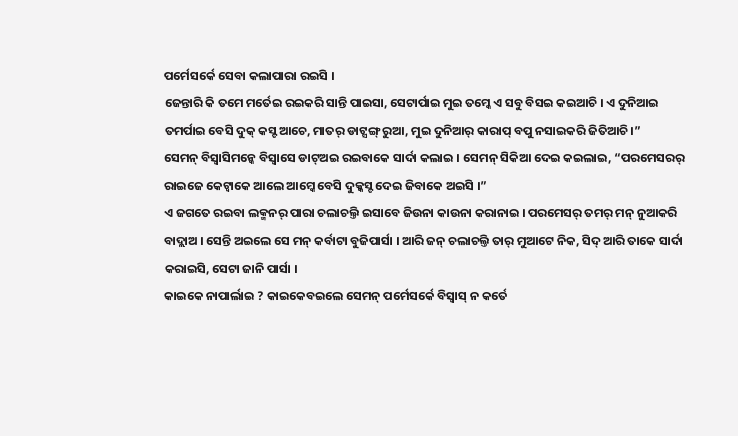ପର୍ମେସର୍କେ ସେବା କଲାପାରା ରଇସି ।
ଜେନ୍ତାରି କି ତମେ ମର୍ତେଇ ରଇକରି ସାନ୍ତି ପାଇସା, ସେଟାର୍ପାଇ ମୁଇ ତମ୍କେ ଏ ସବୁ ବିସଇ କଇଆଚି । ଏ ଦୁନିଆଇ ତମର୍ପାଇ ବେସି ଦୁକ୍ କସ୍ଟ ଆଚେ, ମାତର୍ ଡାଟ୍ସଙ୍ଗ୍ ରୁଆ, ମୁଇ ଦୁନିଆର୍ କାରାପ୍ ବପୁ ନସାଇକରି ଜିତିଆଚି ।”
ସେମନ୍ ବିସ୍ବାସିମନ୍କେ ବିସ୍ବାସେ ଡାଟ୍ଅଇ ରଇବାକେ ସାର୍ଦା କଲାଇ । ସେମନ୍ ସିକିଆ ଦେଇ କଇଲାଇ, “ପରମେସରର୍ ରାଇଜେ କେଟ୍ବାକେ ଆଲେ ଆମ୍କେ ବେସି ଦୁକ୍କସ୍ଟ ଦେଇ ଜିବାକେ ଅଇସି ।”
ଏ ଜଗତେ ରଇବା ଲକ୍ମନର୍ ପାରା ଚଲାଚଲ୍ତି ଇସାବେ ଜିଉନା କାଉନା କରାନାଇ । ପରମେସର୍ ତମର୍ ମନ୍ ନୁଆକରି ବାଦ୍ଲାଅ । ସେନ୍ତି ଅଇଲେ ସେ ମନ୍ କର୍ବାଟା ବୁଜିପାର୍ସା । ଆରି ଜନ୍ ଚଲାଚଲ୍ତି ତାର୍ ମୁଆଟେ ନିକ, ସିଦ୍ ଆରି ତାକେ ସାର୍ଦା କରାଇସି, ସେଟା ଜାନି ପାର୍ସା ।
କାଇକେ ନାପାର୍ଲାଇ ? କାଇକେବଇଲେ ସେମନ୍ ପର୍ମେସର୍କେ ବିସ୍ବାସ୍ ନ କର୍ତେ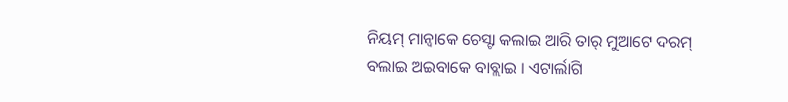ନିୟମ୍ ମାନ୍ବାକେ ଚେସ୍ଟା କଲାଇ ଆରି ତାର୍ ମୁଆଟେ ଦରମ୍ ବଲାଇ ଅଇବାକେ ବାବ୍ଲାଇ । ଏଟାର୍ଲାଗି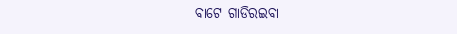ବାଟେ ଗାଡିରଇବା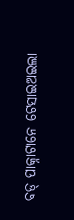ବଡ୍ ପାକ୍ନାଟାନେ ଟେସାଇଅଇଲା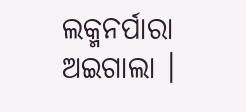ଲକ୍ମନର୍ପାରା ଅଇଗାଲା ।